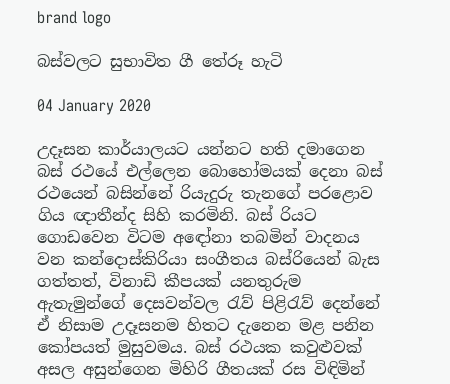brand logo

බස්වලට සුභාවිත ගී තේරූ හැටි

04 January 2020

උදෑසන කාර්යාලයට යන්නට හති දමාගෙන බස් රථයේ එල්ලෙන බොහෝමයක් දෙනා බස් රථයෙන් බසින්නේ රියැදුරු තැනගේ පරළොව ගිය ඥාතීන්ද සිහි කරමිනි. බස් රියට ගොඩවෙන විටම අඳෝනා තබමින් වාදනය වන කන්දොස්කිරියා සංගීතය බස්රියෙන් බැස ගත්තත්, විනාඩි කීපයක් යනතුරුම ඇතැමුන්ගේ දෙසවන්වල රැව් පිළිරැව් දෙන්නේ ඒ නිසාම උදෑසනම හිතට දැනෙන මළ පනින කෝපයත් මුසුවමය. බස් රථයක කවුළුවක් අසල අසුන්ගෙන මිහිරි ගීතයක් රස විඳිමින්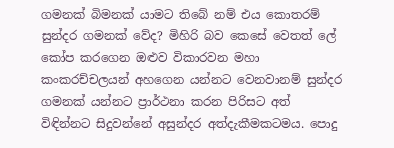ගමනක් බිමනක් යාමට තිබේ නම් එය කොතරම් සුන්දර ගමනක් වේද? මිහිරි බව කෙසේ වෙතත් ලේ කෝප කරගෙන ඔළුව විකාරවන මහා කංකරච්චලයන් අහගෙන යන්නට වෙනවානම් සුන්දර ගමනක් යන්නට ප්‍රාර්ථනා කරන පිරිසට අත් විඳින්නට සිදුවන්නේ අසුන්දර අත්දැකීමකටමය. පොදු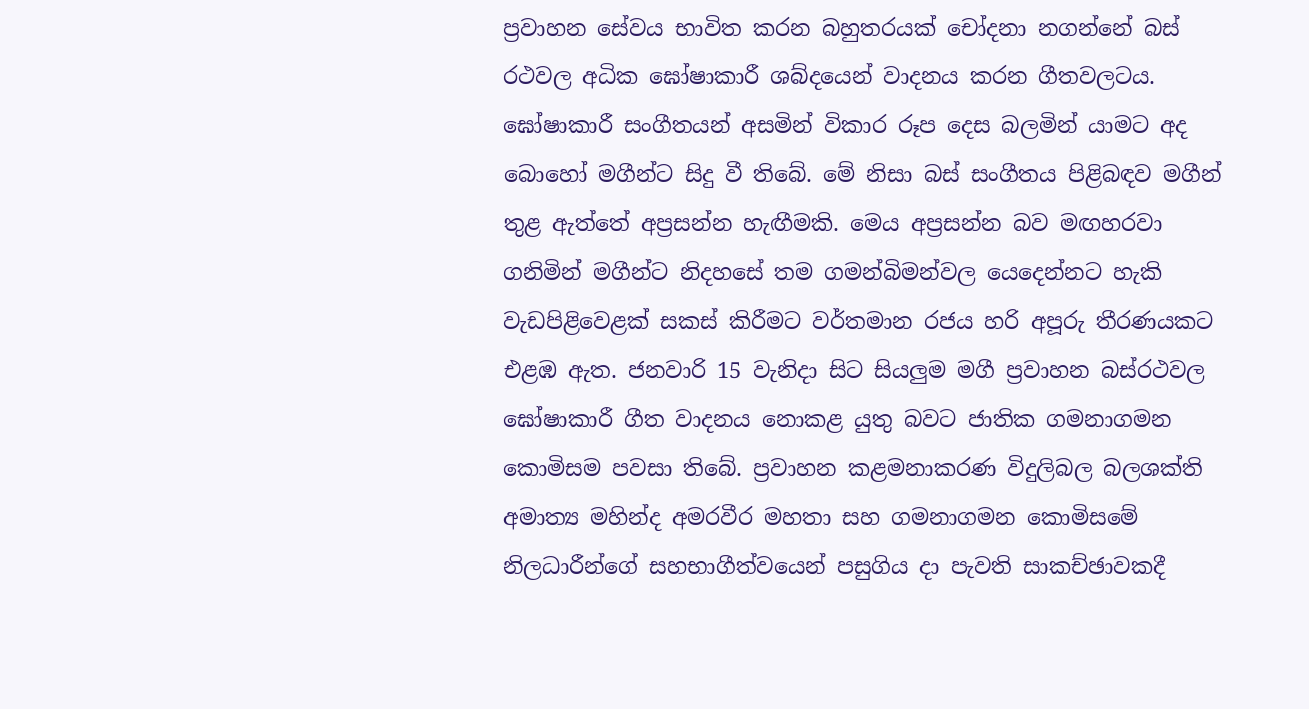ප්‍රවාහන සේවය භාවිත කරන බහුතරයක් චෝදනා නගන්නේ බස් රථවල අධික ඝෝෂාකාරී ශබ්දයෙන් වාදනය කරන ගීතවලටය. ඝෝෂාකාරී සංගීතයන් අසමින් විකාර රූප දෙස බලමින් යාමට අද බොහෝ මගීන්ට සිදු වී තිබේ. මේ නිසා බස් සංගීතය පිළිබඳව මගීන් තුළ ඇත්තේ අප්‍රසන්න හැඟීමකි. මෙය අප්‍රසන්න බව මඟහරවා ගනිමින් මගීන්ට නිදහසේ තම ගමන්බිමන්වල යෙදෙන්නට හැකි වැඩපිළිවෙළක් සකස් කිරීමට වර්තමාන රජය හරි අපූරු තීරණයකට එළඹ ඇත. ජනවාරි 15 වැනිදා සිට සියලුම මගී ප්‍රවාහන බස්රථවල ඝෝෂාකාරී ගීත වාදනය නොකළ යුතු බවට ජාතික ගමනාගමන කොමිසම පවසා තිබේ. ප්‍රවාහන කළමනාකරණ විදුලිබල බලශක්ති අමාත්‍ය මහින්ද අමරවීර මහතා සහ ගමනාගමන කොමිසමේ නිලධාරීන්ගේ සහභාගීත්වයෙන් පසුගිය දා පැවති සාකච්ඡාවකදී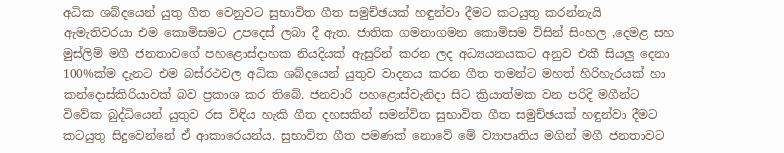අධික ශබ්දයෙන් යුතු ගීත වෙනුවට සුභාවිත ගීත සමුච්ඡයක් හඳුන්වා දීමට කටයුතු කරන්නැයි ඇමැතිවරයා එම කොමිසමට උපදෙස් ලබා දී ඇත. ජාතික ගමනාගමන කොමිසම විසින් සිංහල ,දෙමළ සහ මුස්ලිම් මගී ජනතාවගේ පහළොස්දාහක නියදියක් ඇසුරින් කරන ලද අධ්‍යයනයකට අනුව එකී සියලු දෙනා 100%ක්ම දැනට එම බස්රථවල අධික ශබ්දයෙන් යුතුව වාදනය කරන ගීත තමන්ට මහත් හිරිහැරයක් හා කන්දොස්කිරියාවක් බව ප්‍රකාශ කර තිබේ. ජනවාරි පහළොස්වැනිදා සිට ක්‍රියාත්මක වන පරිදි මගීන්ට විවේක බුද්ධියෙන් යුතුව රස විඳිය හැකි ගීත දහසකින් සමන්විත සුභාවිත ගීත සමුච්ඡයක් හඳුන්වා දීමට කටයුතු සිදුවෙන්නේ ඒ ආකාර‌ෙයන්ය. සුභාවිත ගීත පමණක් නොවේ මේ ව්‍යාපෘතිය මගින් මගී ජනතාවට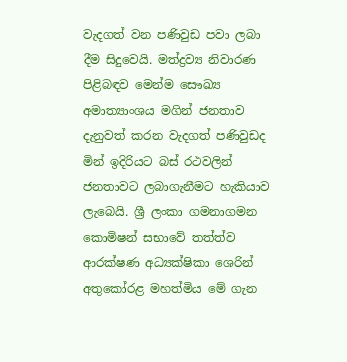වැදගත් වන පණිවුඩ පවා ලබා දීම සිදුවෙයි. මත්ද්‍රව්‍ය නිවාරණ පිළිබඳව මෙන්ම සෞඛ්‍ය අමාත්‍යාංශය මගින් ජනතාව දැනුවත් කරන වැදගත් පණිවුඩද මින් ඉදිරියට බස් රථවලින් ජනතාවට ලබාගැනීමට හැකියාව ලැබෙයි. ශ්‍රී ලංකා ගමනාගමන කොමිෂන් සභාවේ තත්ත්ව ආරක්ෂණ අධ්‍යක්ෂිකා ශෙරින් අතුකෝරළ මහත්මිය මේ ගැන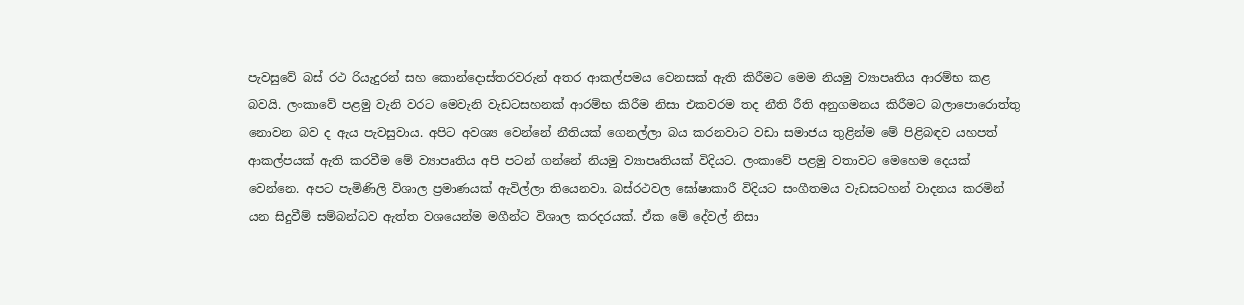පැවසුවේ බස් රථ රියැදුරන් සහ කොන්දොස්තරවරුන් අතර ආකල්පමය වෙනසක් ඇති කිරීමට මෙම නියමු ව්‍යාපෘතිය ආරම්භ කළ බවයි. ලංකාවේ පළමු වැනි වරට මෙවැනි වැඩටසහනක් ආරම්භ කිරීම නිසා එකවරම තද නීති රීති අනුගමනය කිරීමට බලාපොරොත්තු නොවන බව ද ඇය පැවසුවාය. අපිට අවශ්‍ය වෙන්නේ නීතියක් ගෙනල්ලා බය කරනවාට වඩා සමාජය තුළින්ම මේ පිළිබඳව යහපත් ආකල්පයක් ඇති කරවීම මේ ව්‍යාපෘතිය අපි පටන් ගන්නේ නියමු ව්‍යාපෘතියක් විදියට. ලංකාවේ පළමු වතාවට මෙහෙම දෙයක් වෙන්නෙ. අපට පැමිණිලි විශාල ප්‍රමාණයක් ඇවිල්ලා තියෙනවා. බස්රථවල ඝෝෂාකාරී විදියට සංගීතමය වැඩසටහන් වාදනය කරමින් යන සිදුවීම් සම්බන්ධව ඇත්ත වශයෙන්ම මගීන්ට විශාල කරදරයක්. ඒක මේ දේවල් නිසා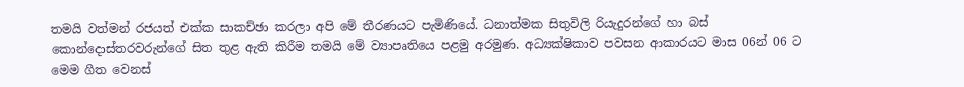තමයි වත්මන් රජයත් එක්ක සාකච්ඡා කරලා අපි මේ තීරණයට පැමිණියේ. ධනාත්මක සිතුවිලි රියැදුරන්ගේ හා බස් කොන්දොස්තරවරුන්ගේ සිත තුළ ඇති කිරීම තමයි මේ ව්‍යාපෘතියෙ පළමු අරමුණ. අධ්‍යක්ෂිකාව පවසන ආකාරයට මාස 06න් 06 ට මෙම ගීත වෙනස්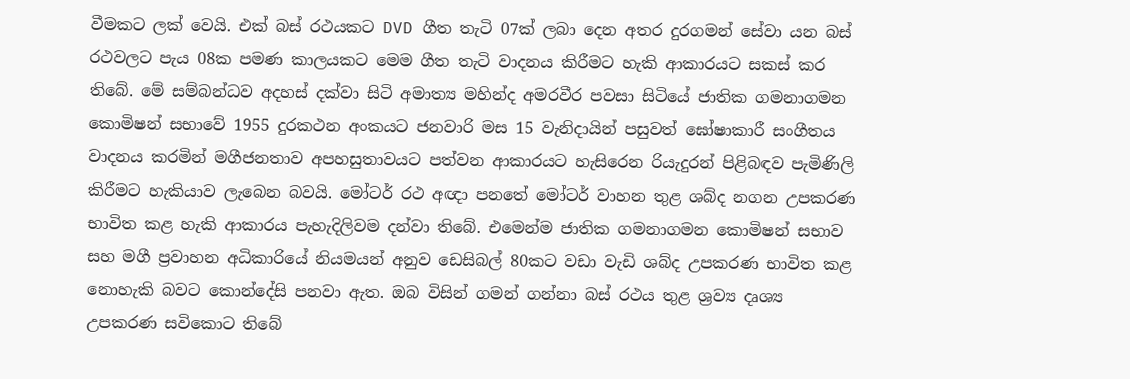වීමකට ලක් වෙයි. එක් බස් රථයකට DVD ගීත තැටි 07ක් ලබා දෙන අතර දුරගමන් සේවා යන බස් රථවලට පැය 08ක පමණ කාලයකට මෙම ගීත තැටි වාදනය කිරීමට හැකි ආකාරයට සකස් කර තිබේ. මේ සම්බන්ධව අදහස් දක්වා සිටි අමාත්‍ය මහින්ද අමරවීර පවසා සිටියේ ජාතික ගමනාගමන කොමිෂන් සභාවේ 1955 දුරකථන අංකයට ජනවාරි මස 15 වැනිදායින් පසුවත් ඝෝෂාකාරී සංගීතය වාදනය කරමින් මගීජනතාව අපහසුතාවයට පත්වන ආකාරයට හැසිරෙන රියැදුරන් පිළිබඳව පැමිණිලි කිරීමට හැකියාව ලැබෙන බවයි. මෝටර් රථ අඥා පනතේ මෝටර් වාහන තුළ ශබ්ද නගන උපකරණ භාවිත කළ හැකි ආකාරය පැහැදිලිවම දන්වා තිබේ. එමෙන්ම ජාතික ගමනාගමන කොමිෂන් සභාව සහ මගී ප්‍රවාහන අධිකාරියේ නියමයන් අනුව ඩෙසිබල් 80කට වඩා වැඩි ශබ්ද උපකරණ භාවිත කළ නොහැකි බවට කොන්දේසි පනවා ඇත. ඔබ විසින් ගමන් ගන්නා බස් රථය තුළ ශ්‍රව්‍ය දෘශ්‍ය උපකරණ සවිකොට තිබේ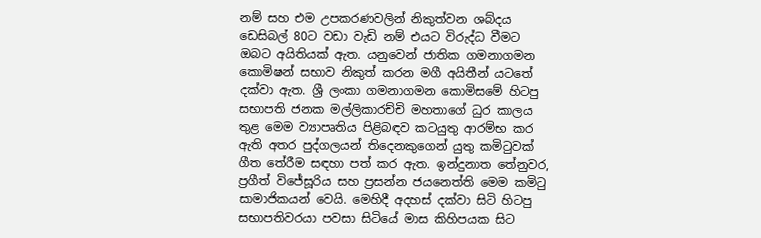නම් සහ එම උපකරණවලින් නිකුත්වන ශබ්දය ඩෙසිබල් 80ට වඩා වැඩි නම් එයට විරුද්ධ වීමට ඔබට අයිතියක් ඇත. යනුවෙන් ජාතික ගමනාගමන කොමිෂන් සභාව නිකුත් කරන මගී අයිතීන් යටතේ දක්වා ඇත. ශ්‍රී ලංකා ගමනාගමන කොමිසමේ හිටපු සභාපති ජනක මල්ලිකාරච්චි මහතාගේ ධුර කාලය තුළ මෙම ව්‍යාපෘතිය පිළිබඳව කටයුතු ආරම්භ කර ඇති අතර පුද්ගලයන් තිදෙනකුගෙන් යුතු කමිටුවක් ගීත තේරීම සඳහා පත් කර ඇත. ඉන්දුනාත තේනුවර, ප්‍රගීත් විජේසූරිය සහ ප්‍රසන්න ජයනෙත්ති මෙම කමිටු සාමාජිකයන් වෙයි. මෙහිදී අදහස් දක්වා සිටි හිටපු සභාපතිවරයා පවසා සිටියේ මාස කිහිපයක සිට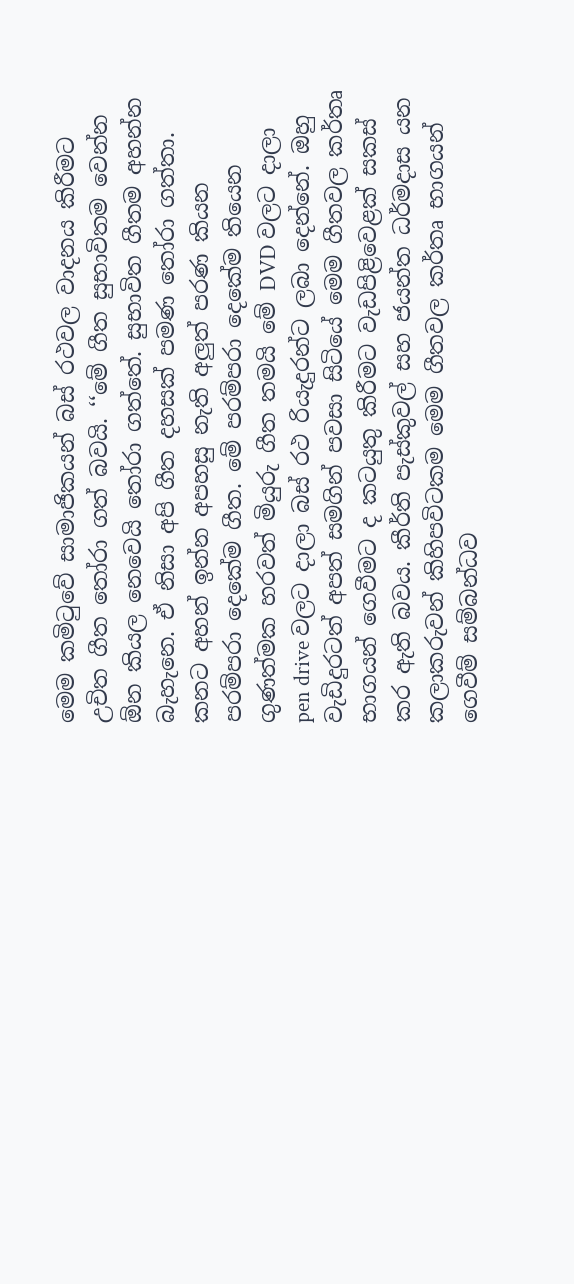මෙම කමිටුවේ සාමාජිකයන් බස් රථවල වාදනය කිරීමට උචිත ගීත තෝරා ගත් බවයි. ‘‘මේ ගීත සුභාවිතම වෙන්න ඕන කියල නෙවෙයි තෝරා ගත්තේ. සුභාවිත ගීතම අහන්න බැහැනෙ. ඒ නිසා අපි ගීත දහසක් පමණ තෝරා ගත්තා. කනට අහන් ඉන්න අපහසු නැති අලුත් පරණ කියන පරම්පරා දෙකේම ගීත. මේ පරම්පරා දෙකේම තියෙන ගුණත්මක හරවත් මියුරු ගීත තමයි මේ DVD වලට දාලා pen drive වලට දාලා බස් රථ රියැදුරන්ට ලබා දෙන්නේ. ඔහු වැඩිදුරටත් අපත් සමගින් පවසා සිටියේ මෙම ගීතවල කර්තෘ භාගයන් ගෙවීමට ද කටයුතු කිරීමට වැඩපිළිවෙළක් සකස් කර ඇති බවය. කීර්ති පැස්කුවල් සහ ජයන්ත ධර්මදාස යන කලාකරුවන් කිහිපවිටකම මෙම ගීතවල කර්තෘ භාගයන් ගෙවීම් සම්බන්ධව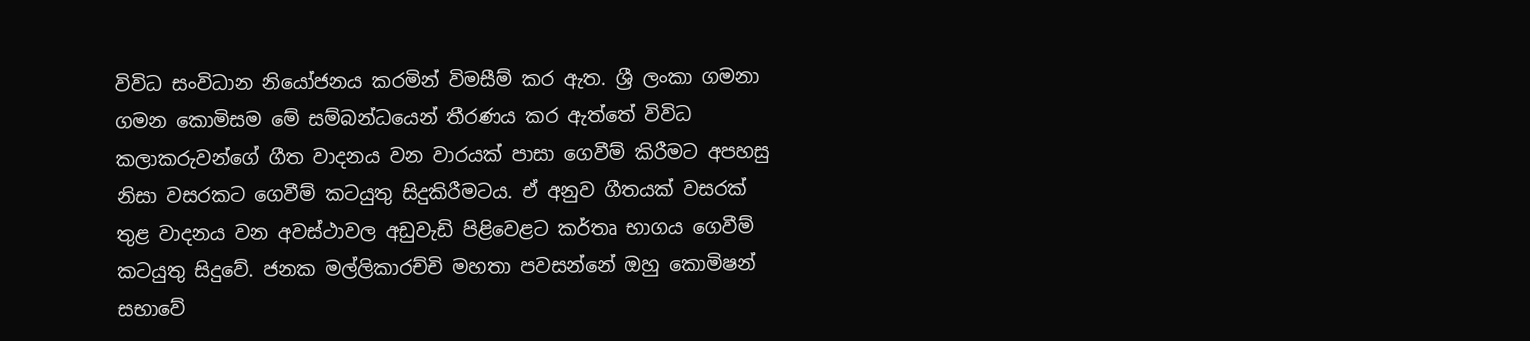විවිධ සංවිධාන නියෝජනය කරමින් විමසීම් කර ඇත. ශ්‍රී ලංකා ගමනා ගමන කොමිසම මේ සම්බන්ධයෙන් තීරණය කර ඇත්තේ විවිධ කලාකරුවන්ගේ ගීත වාදනය වන වාරයක් පාසා ගෙවීම් කිරීමට අපහසු නිසා වසරකට ගෙවීම් කටයුතු සිදුකිරීමටය. ඒ අනුව ගීතයක් වසරක් තුළ වාදනය වන අවස්ථාවල අඩුවැඩි පිළිවෙළට කර්තෘ භාගය ගෙවීම් කටයුතු සිදුවේ. ජනක මල්ලිකාරච්චි මහතා පවසන්නේ ඔහු කොමිෂන් සභාවේ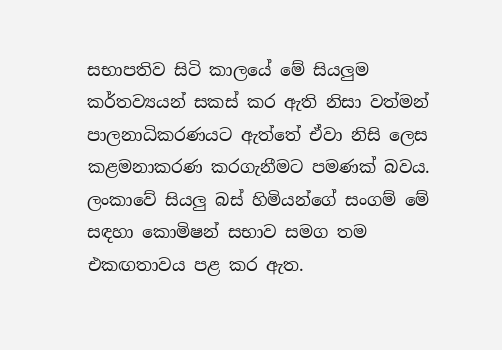සභාපතිව සිටි කාලයේ මේ සියලුම කර්තව්‍යයන් සකස් කර ඇති නිසා වත්මන් පාලනාධිකරණයට ඇත්තේ ඒවා නිසි ලෙස කළමනාකරණ කරගැනීමට පමණක් බවය. ලංකාවේ සියලු බස් හිමියන්ගේ සංගම් මේ සඳහා කොමිෂන් සභාව සමග තම එකඟතාවය පළ කර ඇත.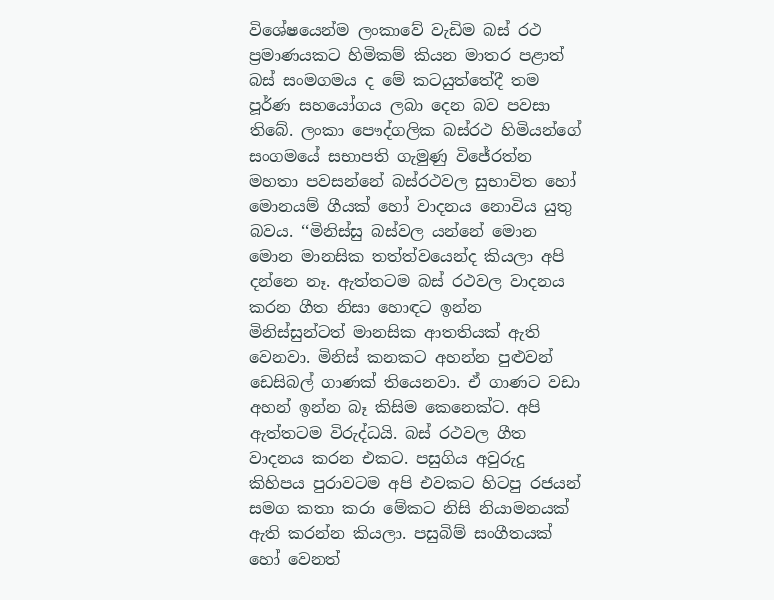විශේෂයෙන්ම ලංකාවේ වැඩිම බස් රථ ප්‍රමාණයකට හිමිකම් කියන මාතර පළාත් බස් සංමගමය ද මේ කටයුත්තේදී තම පූර්ණ සහයෝගය ලබා දෙන බව පවසා තිබේ. ලංකා පෞද්ගලික බස්රථ හිමියන්ගේ සංගමයේ සභාපති ගැමුණු විජේරත්න මහතා පවසන්නේ බස්රථවල සුභාවිත හෝ මොනයම් ගීයක් හෝ වාදනය නොවිය යුතු බවය. ‘‘මිනිස්සු බස්වල යන්නේ මොන මොන මානසික තත්ත්වයෙන්ද කියලා අපි දන්නෙ නෑ. ඇත්තටම බස් රථවල වාදනය කරන ගීත නිසා හොඳට ඉන්න මිනිස්සුන්ටත් මානසික ආතතියක් ඇති වෙනවා. මිනිස් කනකට අහන්න පුළුවන් ඩෙසිබල් ගාණක් තියෙනවා. ඒ ගාණට වඩා අහන් ඉන්න බෑ කිසිම කෙනෙක්ට. අපි ඇත්තටම විරුද්ධයි. බස් රථවල ගීත වාදනය කරන එකට. පසුගිය අවුරුදු කිහිපය පුරාවටම අපි එවකට හිටපු රජයන් සමග කතා කරා මේකට නිසි නියාමනයක් ඇති කරන්න කියලා. පසුබිම් සංගීතයක් හෝ වෙනත්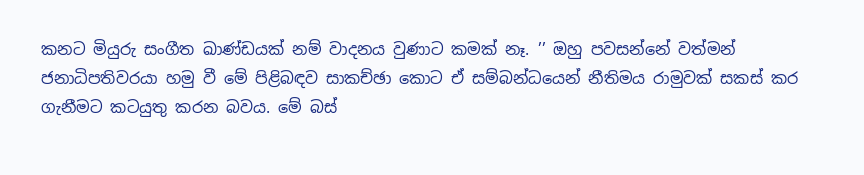කනට මියුරු සංගීත ඛාණ්ඩයක් නම් වාදනය වුණාට කමක් නෑ. ’’ ඔහු පවසන්නේ වත්මන් ජනාධිපතිවරයා හමු වී මේ පිළිබඳව සාකච්ඡා කොට ඒ සම්බන්ධයෙන් නීතිමය රාමුවක් සකස් කර ගැනීමට කටයුතු කරන බවය. මේ බස්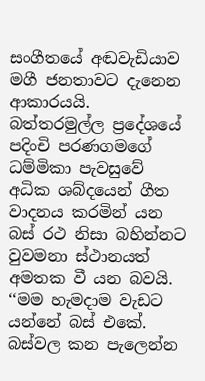සංගීතයේ අඬවැඩියාව මගී ජනතාවට දැනෙන ආකාරයයි. බත්තරමුල්ල ප්‍රදේශයේ පදිංචි පරණගමගේ ධම්මිකා පැවසුවේ අධික ශබ්දයෙන් ගීත වාදනය කරමින් යන බස් රථ නිසා බහින්නට වුවමනා ස්ථානයත් අමතක වී යන බවයි. ‘‘මම හැමදාම වැඩට යන්නේ බස් එකේ. බස්වල කන පැලෙන්න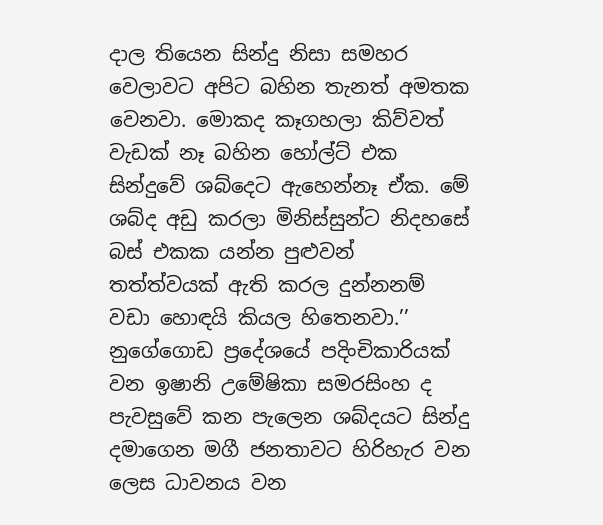දාල තියෙන සින්දු නිසා සමහර වෙලාවට අපිට බහින තැනත් අමතක වෙනවා. මොකද කෑගහලා කිව්වත් වැඩක් නෑ බහින හෝල්ට් එක සින්දුවේ ශබ්දෙට ඇහෙන්නෑ ඒක. මේ ශබ්ද අඩු කරලා මිනිස්සුන්ට නිදහසේ බස් එකක යන්න පුළුවන් තත්ත්වයක් ඇති කරල දුන්නනම් වඩා හොඳයි කියල හිතෙනවා.’’ නුගේගොඩ ප්‍රදේශයේ පදිංචිකාරියක් වන ඉෂානි උමේෂිකා සමරසිංහ ද පැවසුවේ කන පැලෙන ශබ්දයට සින්දු දමාගෙන මගී ජනතාවට හිරිහැර වන ලෙස ධාවනය වන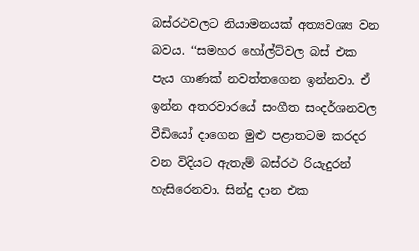බස්රථවලට නියාමනයක් අත්‍යවශ්‍ය වන බවය. ‘‘සමහර හෝල්ට්වල බස් එක පැය ගාණක් නවත්තගෙන ඉන්නවා. ඒ ඉන්න අතරවාරයේ සංගීත සංදර්ශනවල වීඩියෝ දාගෙන මුළු පළාතටම කරදර වන විදියට ඇතැම් බස්රථ රියැදුරන් හැසිරෙනවා. සින්දු දාන එක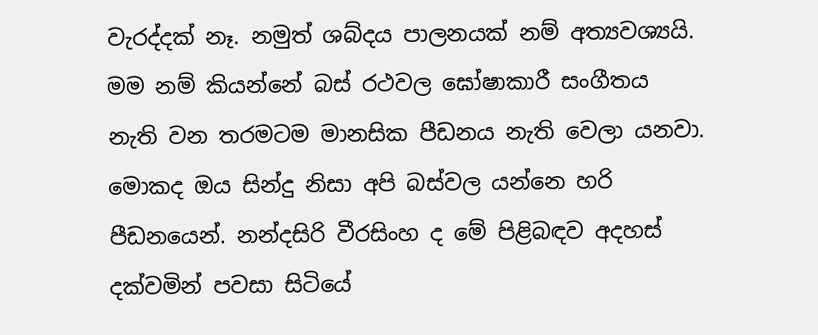වැරද්දක් නෑ. නමුත් ශබ්දය පාලනයක් නම් අත්‍යවශ්‍යයි. මම නම් කියන්නේ බස් රථවල ඝෝෂාකාරී සංගීතය නැති වන තරමටම මානසික පීඩනය නැති වෙලා යනවා. මොකද ඔය සින්දු නිසා අපි බස්වල යන්නෙ හරි පීඩනයෙන්. නන්දසිරි වීරසිංහ ද මේ පිළිබඳව අදහස් දක්වමින් පවසා සිටියේ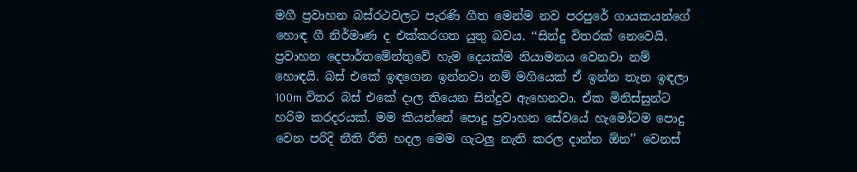මගී ප්‍රවාහන බස්රථවලට පැරණි ගීත මෙන්ම නව පරපුරේ ගායකයන්ගේ හොඳ ගී නිර්මාණ ද එක්කරගත යුතු බවය. ‘‘සින්දු විතරක් නෙවෙයි. ප්‍රවාහන දෙපාර්තමේන්තුවේ හැම දෙයක්ම නියාමනය වෙනවා නම් හොඳයි. බස් එකේ ඉඳගෙන ඉන්නවා නම් මගියෙක් ඒ ඉන්න තැන ඉඳලා 100m විතර බස් එකේ දාල තියෙන සින්දුව ඇහෙනවා. ඒක මිනිස්සුන්ට හරිම කරදරයක්. මම කියන්නේ පොදු ප්‍රවාහන සේවයේ හැමෝටම පොදු වෙන පරිදි නීති රීති හදල මෙම ගැටලු නැති කරල දාන්න ඕන’’ වෙනස්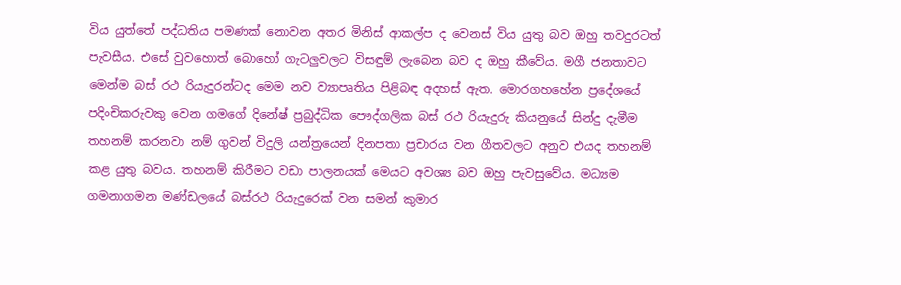විය යුත්තේ පද්ධතිය පමණක් නොවන අතර මිනිස් ආකල්ප ද වෙනස් විය යුතු බව ඔහු තවදුරටත් පැවසීය. එසේ වුවහොත් බොහෝ ගැටලුවලට විසඳුම් ලැබෙන බව ද ඔහු කීවේය. මගී ජනතාවට මෙන්ම බස් රථ රියැදුරන්ටද මෙම නව ව්‍යාපෘතිය පිළිබඳ අදහස් ඇත. මොරගහහේන ප්‍රදේශයේ පදිංචිකරුවකු වෙන ගමගේ දිනේෂ් ප්‍රබුද්ධික පෞද්ගලික බස් රථ රියැදුරු කියනුයේ සින්දු දැමීම තහනම් කරනවා නම් ගුවන් විදුලි යන්ත්‍රයෙන් දිනපතා ප්‍රචාරය වන ගීතවලට අනුව එයද තහනම් කළ යුතු බවය. තහනම් කිරීමට වඩා පාලනයක් මෙයට අවශ්‍ය බව ඔහු පැවසුවේය. මධ්‍යම ගමනාගමන මණ්ඩලයේ බස්රථ රියැදුරෙක් වන සමන් කුමාර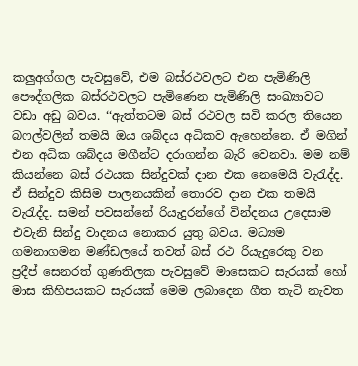කලුඅග්ගල පැවසුවේ, එම බස්රථවලට එන පැමිණිලි පෞද්ගලික බස්රථවලට පැමිණෙන පැමිණිලි සංඛ්‍යාවට වඩා අඩු බවය. ‘‘ඇත්තටම බස් රථවල සවි කරල තියෙන බෆල්වලින් තමයි ඔය ශබ්දය අධිකව ඇහෙන්නෙ. ඒ මගින් එන අධික ශබ්දය මගීන්ට දරාගන්න බැරි වෙනවා. මම නම් කියන්නෙ බස් රථයක සින්දුවක් දාන එක නෙමෙයි වැරැද්ද. ඒ සින්දුව කිසිම පාලනයකින් තොරව දාන එක තමයි වැරැද්ද. සමන් පවසන්නේ රියැදුරන්ගේ වින්දනය උදෙසාම එවැනි සින්දු වාදනය නොකර යුතු බවය. මධ්‍යම ගමනාගමන මණ්ඩලයේ තවත් බස් රථ රියැදුරෙකු වන ප්‍රදීප් සෙනරත් ගුණතිලක පැවසුවේ මාසෙකට සැරයක් හෝ මාස කිහිපයකට සැරයක් මෙම ලබාදෙන ගීත තැටි නැවත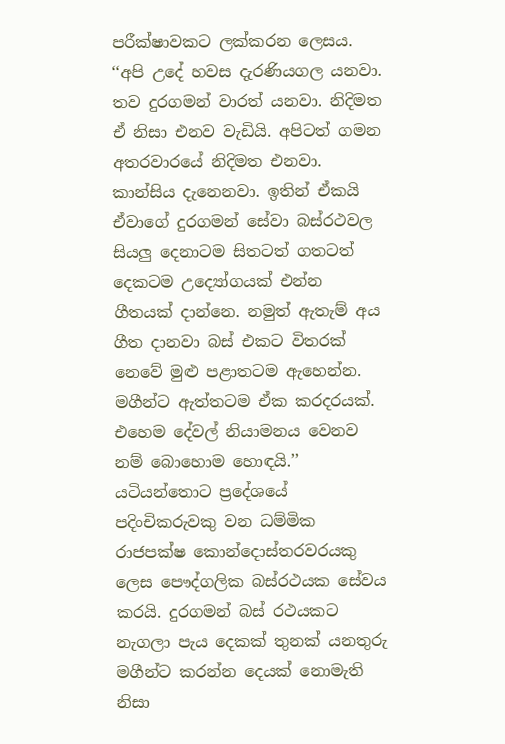පරීක්ෂාවකට ලක්කරන ලෙසය. ‘‘අපි උදේ හවස දැරණියගල යනවා. තව දුරගමන් වාරත් යනවා. නිදිමත ඒ නිසා එනව වැඩියි. අපිටත් ගමන අතරවාරයේ නිදිමත එනවා. කාන්සිය දැනෙනවා. ඉතින් ඒකයි ඒවාගේ දුරගමන් සේවා බස්රථවල සියලු දෙනාටම සිතටත් ගතටත් දෙකටම උද්‍යෝගයක් එන්න ගීතයක් දාන්නෙ. නමුත් ඇතැම් අය ගීත දානවා බස් එකට විතරක් නෙවේ මුළු පළාතටම ඇහෙන්න. මගීන්ට ඇත්තටම ඒක කරදරයක්. එහෙම දේවල් නියාමනය වෙනව නම් බොහොම හොඳයි.’’ යටියන්තොට ප්‍රදේශයේ පදිංචිකරුවකු වන ධම්මික රාජපක්ෂ කොන්දොස්තරවරයකු ලෙස පෞද්ගලික බස්රථයක සේවය කරයි. දුරගමන් බස් රථයකට නැගලා පැය දෙකක් තුනක් යනතුරු මගීන්ට කරන්න දෙයක් නොමැති නිසා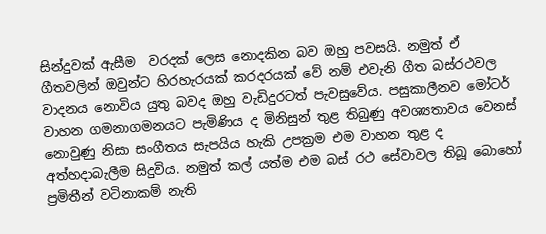සින්දුවක් ඇසීම  වරදක් ලෙස නොදකින බව ඔහු පවසයි. නමුත් ඒ ගීතවලින් ඔවුන්ට හිරහැරයක් කරදරයක් වේ නම් එවැනි ගීත බස්රථවල වාදනය නොවිය යුතු බවද ඔහු වැඩිදුරටත් පැවසුවේය. පසුකාලීනව මෝටර් වාහන ගමනාගමනයට පැමිණිය ද මිනිසුන් තුළ තිබුණු අවශ්‍යතාවය වෙනස් නොවුණු නිසා සංගීතය සැපයිය හැකි උපක්‍රම එම වාහන තුළ ද අත්හදාබැලීම සිදුවිය. නමුත් කල් යත්ම එම බස් රථ සේවාවල තිබූ බොහෝ ප්‍රමිතීන් වටිනාකම් නැති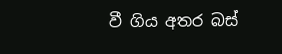වී ගිය අතර බස්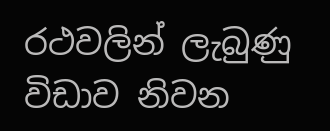රථවලින් ලැබුණු විඩාව නිවන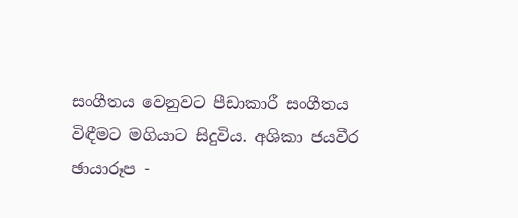සංගීතය වෙනුවට පීඩාකාරී සංගීතය විඳීමට මගියාට සිදුවිය. අශිකා ජයවීර ඡායාරූප -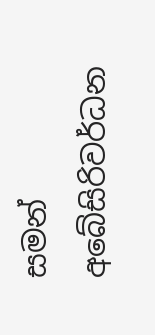සමන් අබේසිරිවර්ධන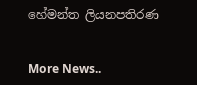හේමන්ත ලියනපතිරණ


More News..